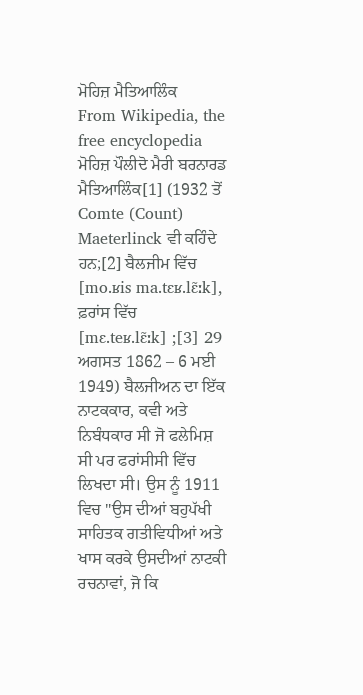ਮੋਹਿਜ਼ ਮੈਤਿਆਲਿੰਕ
From Wikipedia, the free encyclopedia
ਮੋਹਿਜ਼ ਪੌਲੀਦੋ ਮੈਰੀ ਬਰਨਾਰਡ ਮੈਤਿਆਲਿੰਕ[1] (1932 ਤੋਂ Comte (Count) Maeterlinck ਵੀ ਕਹਿੰਦੇ ਹਨ;[2] ਬੈਲਜੀਮ ਵਿੱਚ [mo.ʁis ma.tɛʁ.lɛ̃ːk], ਫ਼ਰਾਂਸ ਵਿੱਚ [mɛ.teʁ.lɛ̃ːk] ;[3] 29 ਅਗਸਤ 1862 – 6 ਮਈ 1949) ਬੈਲਜੀਅਨ ਦਾ ਇੱਕ ਨਾਟਕਕਾਰ, ਕਵੀ ਅਤੇ ਨਿਬੰਧਕਾਰ ਸੀ ਜੋ ਫਲੇਮਿਸ਼ ਸੀ ਪਰ ਫਰਾਂਸੀਸੀ ਵਿੱਚ ਲਿਖਦਾ ਸੀ। ਉਸ ਨੂੰ 1911 ਵਿਚ "ਉਸ ਦੀਆਂ ਬਹੁਪੱਖੀ ਸਾਹਿਤਕ ਗਤੀਵਿਧੀਆਂ ਅਤੇ ਖਾਸ ਕਰਕੇ ਉਸਦੀਆਂ ਨਾਟਕੀ ਰਚਨਾਵਾਂ, ਜੋ ਕਿ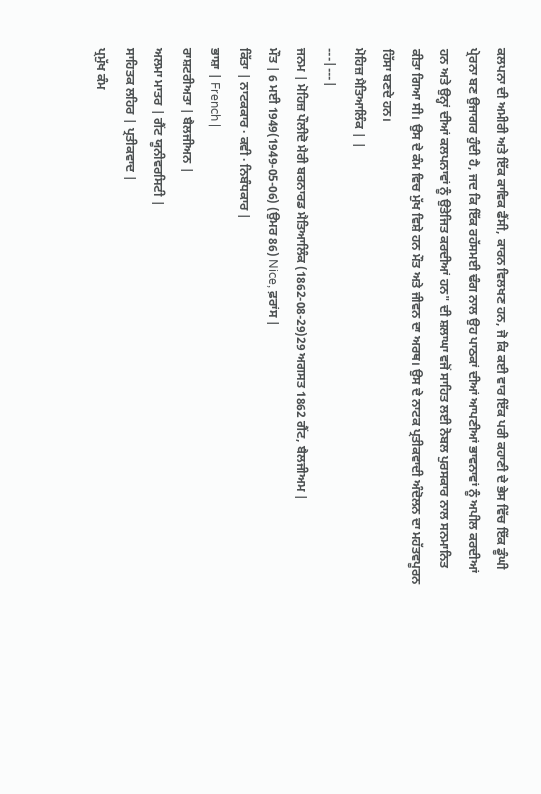ਕਲਪਨਾ ਦੀ ਅਮੀਰੀ ਅਤੇ ਇੱਕ ਕਾਵਿਕ ਫੈਂਸੀ, ਕਾਰਨ ਵਿਲਖਣ ਹਨ, ਜੋ ਕਿ ਕਈ ਵਾਰ ਇੱਕ ਪਰੀ ਕਹਾਣੀ ਦੇ ਭੇਸ ਵਿੱਚ ਇੱਕ ਡੂੰਘੀ ਪ੍ਰੇਰਨਾ ਬਣ ਉਜਾਗਰ ਹੁੰਦੀ ਹੈ, ਜਦ ਕਿ ਇੱਕ ਰਹੱਸਮਈ ਢੰਗ ਨਾਲ ਉਹ ਪਾਠਕਾਂ ਦੀਆਂ ਆਪਣੀਆਂ ਭਾਵਨਾਵਾਂ ਨੂੰ ਅਪੀਲ ਕਰਦੀਆਂ ਹਨ ਅਤੇ ਉਨ੍ਹਾਂ ਦੀਆਂ ਕਲਪਨਾਵਾਂ ਨੂੰ ਉਤੇਜਿਤ ਕਰਦੀਆਂ ਹਨ" ਦੀ ਸ਼ਲਾਘਾ ਵਜੋਂ ਸਾਹਿਤ ਲਈ ਨੋਬਲ ਪੁਰਸਕਾਰ ਨਾਲ ਸਨਮਾਨਿਤ ਕੀਤਾ ਗਿਆ ਸੀ। ਉਸ ਦੇ ਕੰਮ ਵਿਚ ਮੁੱਖ ਵਿਸ਼ੇ ਹਨ ਮੌਤ ਅਤੇ ਜੀਵਨ ਦਾ ਅਰਥ। ਉਸ ਦੇ ਨਾਟਕ ਪ੍ਰਤੀਕਵਾਦੀ ਅੰਦੋਲਨ ਦਾ ਮਹੱਤਵਪੂਰਨ ਹਿੱਸਾ ਬਣਦੇ ਹਨ।
ਮੋਹਿਜ਼ ਮੈਤਿਆਲਿੰਕ | |
---|---|
ਜਨਮ | ਮੋਹਿਜ਼ ਪੌਲੀਦੋ ਮੈਰੀ ਬਰਨਾਰਡ ਮੈਤਿਆਲਿੰਕ (1862-08-29)29 ਅਗਸਤ 1862 ਗੈਂਟ, ਬੈਲਜੀਅਮ |
ਮੌਤ | 6 ਮਈ 1949(1949-05-06) (ਉਮਰ 86) Nice, ਫ਼ਰਾਂਸ |
ਕਿੱਤਾ | ਨਾਟਕਕਾਰ · ਕਵੀ · ਨਿਬੰਧਕਾਰ |
ਭਾਸ਼ਾ | French |
ਰਾਸ਼ਟਰੀਅਤਾ | ਬੈਲਜੀਅਨ |
ਅਲਮਾ ਮਾਤਰ | ਗੈਂਟ ਯੂਨੀਵਰਸਿਟੀ |
ਸਾਹਿਤਕ ਲਹਿਰ | ਪ੍ਰਤੀਕਵਾਦ |
ਪ੍ਰਮੁੱਖ ਕੰਮ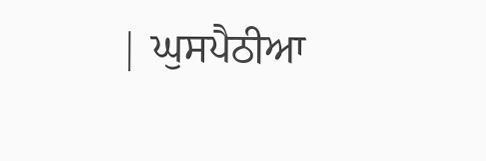| ਘੁਸਪੈਠੀਆ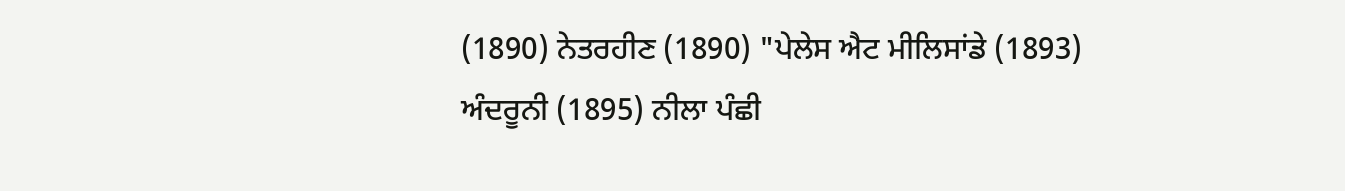(1890) ਨੇਤਰਹੀਣ (1890) "ਪੇਲੇਸ ਐਟ ਮੀਲਿਸਾਂਡੇ (1893) ਅੰਦਰੂਨੀ (1895) ਨੀਲਾ ਪੰਛੀ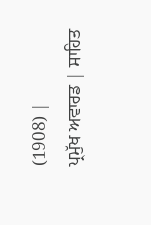(1908) |
ਪ੍ਰਮੁੱਖ ਅਵਾਰਡ | ਸਾਹਿਤ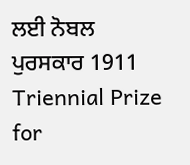ਲਈ ਨੋਬਲ ਪੁਰਸਕਾਰ 1911 Triennial Prize for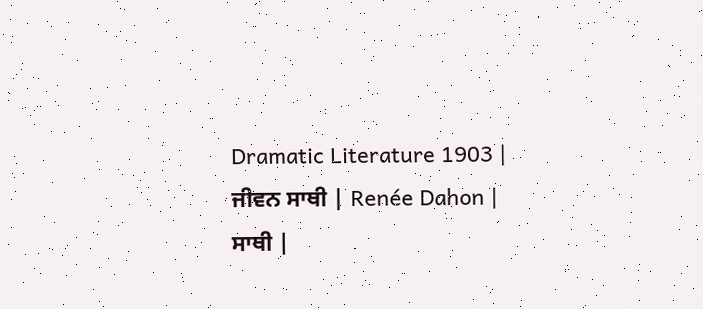Dramatic Literature 1903 |
ਜੀਵਨ ਸਾਥੀ | Renée Dahon |
ਸਾਥੀ |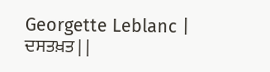Georgette Leblanc |
ਦਸਤਖ਼ਤ | |